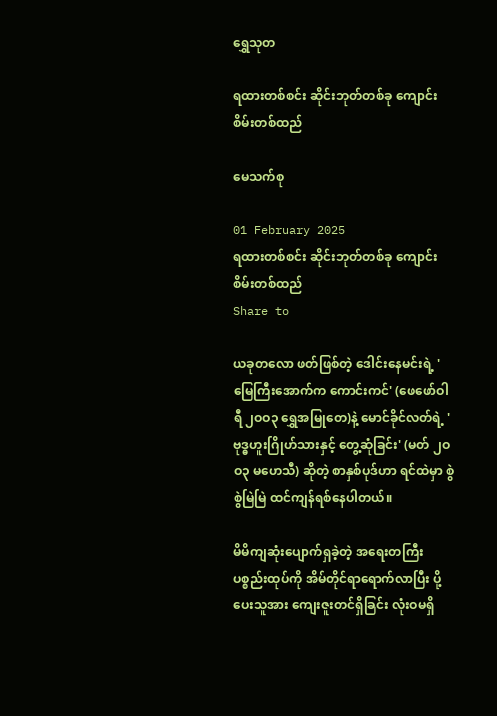ရွှေသုတ‌

ရထားတစ်စင်း ဆိုင်းဘုတ်တစ်ခု ‌ကျောင်းစိမ်းတစ်ထည်

မေသက်စု

01 February 2025
ရထားတစ်စင်း ဆိုင်းဘုတ်တစ်ခု ‌ကျောင်းစိမ်းတစ်ထည်
Share to

ယခုတလော ဖတ်ဖြစ်တဲ့ ဒေါင်းနေမင်းရဲ့ 'မြေကြီးအောက်က ကောင်းကင်' (ဖေဖော်ဝါရီ ၂ဝဝ၃ ရွှေအမြုတေ)နဲ့ မောင်ခိုင်လတ်ရဲ့ 'ဗုဒ္ဓဟူးဂြိုဟ်သားနှင့် တွေ့ဆုံခြင်း' (မတ် ၂ဝဝ၃ မဟေသီ) ဆိုတဲ့ စာနှစ်ပုဒ်ဟာ ရင်ထဲမှာ စွဲစွဲမြဲမြဲ ထင်ကျန်ရစ်နေပါတယ်။

မိမိကျဆုံးပျောက်ရှခဲ့တဲ့ အရေးတကြီး ပစ္စည်းထုပ်ကို အိမ်တိုင်ရာရောက်လာပြီး ပို့ပေးသူအား ကျေးဇူးတင်ရှိခြင်း လုံးဝမရှိ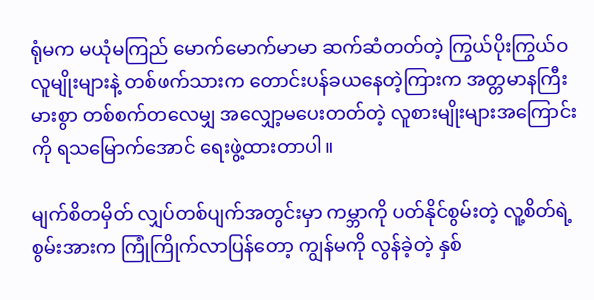ရုံမက မယုံမကြည် မောက်မောက်မာမာ ဆက်ဆံတတ်တဲ့ ကြွယ်ပိုးကြွယ်ဝ လူမျိုးများနဲ့ တစ်ဖက်သားက တောင်းပန်ခယနေတဲ့ကြားက အတ္တမာနကြီးမားစွာ တစ်စက်တလေမျှ အလျှော့မပေးတတ်တဲ့ လူစားမျိုးများအကြောင်းကို ရသမြောက်အောင် ရေးဖွဲ့ထားတာပါ။

မျက်စိတမှိတ် လျှပ်တစ်ပျက်အတွင်းမှာ ကမ္ဘာကို ပတ်နိုင်စွမ်းတဲ့ လူ့စိတ်ရဲ့ စွမ်းအားက ကြုံကြိုက်လာပြန်တော့ ကျွန်မကို လွန်ခဲ့တဲ့ နှစ်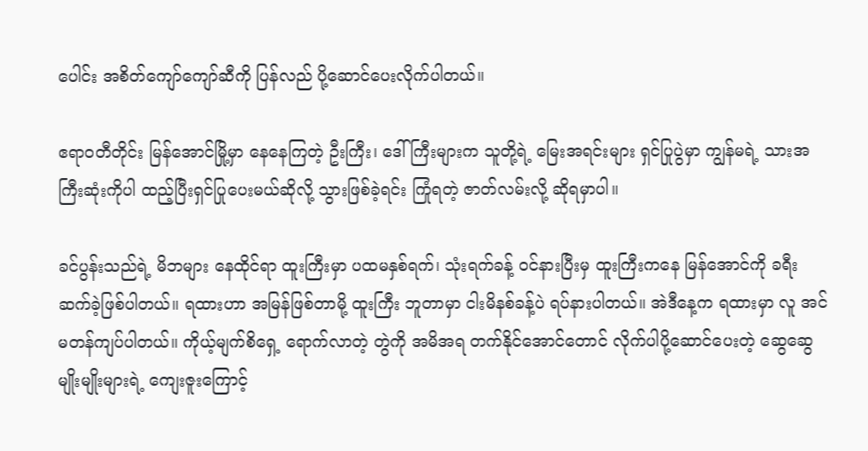ပေါင်း အစိတ်ကျော်ကျော်ဆီကို ပြန်လည် ပို့ဆောင်ပေးလိုက်ပါတယ်။

ဧရာဝတီတိုင်း မြန်အောင်မြို့မှာ နေနေကြတဲ့ ဦးကြီး၊ ဒေါ်ကြီးများက သူတို့ရဲ့ မြေးအရင်းများ ရှင်ပြုပွဲမှာ ကျွန်မရဲ့ သားအကြီးဆုံးကိုပါ ထည့်ပြီးရှင်ပြုပေးမယ်ဆိုလို့ သွားဖြစ်ခဲ့ရင်း ကြုံရတဲ့ ဇာတ်လမ်းလို့ ဆိုရမှာပါ။

ခင်ပွန်းသည်ရဲ့ မိဘများ နေထိုင်ရာ ထူးကြီးမှာ ပထမနှစ်ရက်၊ သုံးရက်ခန့် ဝင်နားပြီးမှ ထူးကြီးကနေ မြန်အောင်ကို ခရီးဆက်ခဲ့ဖြစ်ပါတယ်။ ရထားဟာ အမြန်ဖြစ်တာမို့ ထူးကြီး ဘူတာမှာ ငါးမိနစ်ခန့်ပဲ ရပ်နားပါတယ်။ အဲဒီနေ့က ရထားမှာ လူ အင်မတန်ကျပ်ပါတယ်။ ကိုယ့်မျက်စိရှေ့ ရောက်လာတဲ့ တွဲကို အမိအရ တက်နိုင်အောင်တောင် လိုက်ပါပို့ဆောင်ပေးတဲ့ ဆွေဆွေမျိုးမျိုးများရဲ့ ကျေးဇူးကြောင့်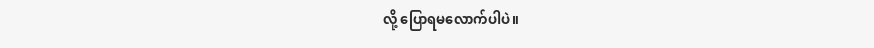လို့ ပြောရမလောက်ပါပဲ။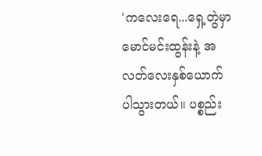'ကလေးရေ...ရှေ့တွဲမှာ မောင်မင်းထွန်းနဲ့ အလတ်လေးနှစ်ယောက် ပါသွားတယ်။ ပစ္စည်း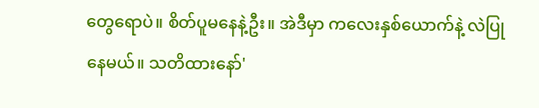တွေရောပဲ။ စိတ်ပူမနေနဲ့ဦး။ အဲဒီမှာ ကလေးနှစ်ယောက်နဲ့ လဲပြုနေမယ်။ သတိထားနော်'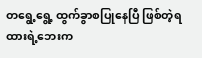တရွေ့ရွေ့ ထွက်ခွာစပြုနေပြီ ဖြစ်တဲ့ရထားရဲ့ဘေးက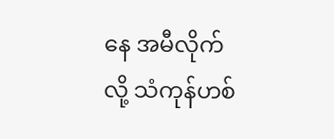နေ အမီလိုက်လို့ သံကုန်ဟစ်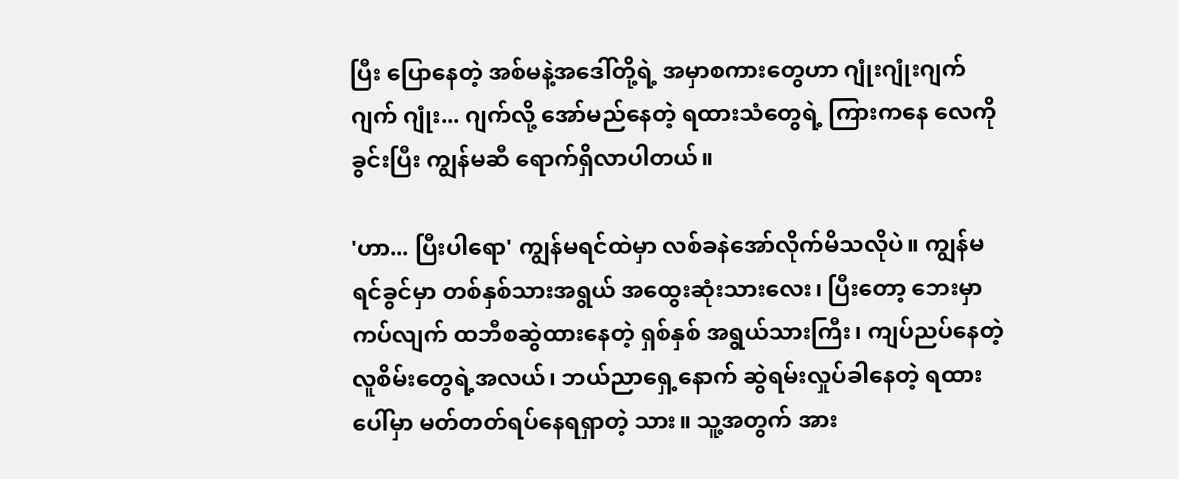ပြီး ပြောနေတဲ့ အစ်မနဲ့အဒေါ်တို့ရဲ့ အမှာစကားတွေဟာ ဂျုံးဂျုံးဂျက်ဂျက် ဂျုံး... ဂျက်လို့ အော်မည်နေတဲ့ ရထားသံတွေရဲ့ ကြားကနေ လေကို ခွင်းပြီး ကျွန်မဆီ ရောက်ရှိလာပါတယ်။

'ဟာ... ပြီးပါရော' ကျွန်မရင်ထဲမှာ လစ်ခနဲအော်လိုက်မိသလိုပဲ။ ကျွန်မ ရင်ခွင်မှာ တစ်နှစ်သားအရွယ် အထွေးဆုံးသားလေး၊ ပြီးတော့ ဘေးမှာကပ်လျက် ထဘီစဆွဲထားနေတဲ့ ရှစ်နှစ် အရွယ်သားကြီး၊ ကျပ်ညပ်နေတဲ့ လူစိမ်းတွေရဲ့အလယ်၊ ဘယ်ညာရှေ့နောက် ဆွဲရမ်းလှုပ်ခါနေတဲ့ ရထားပေါ်မှာ မတ်တတ်ရပ်နေရရှာတဲ့ သား။ သူ့အတွက် အား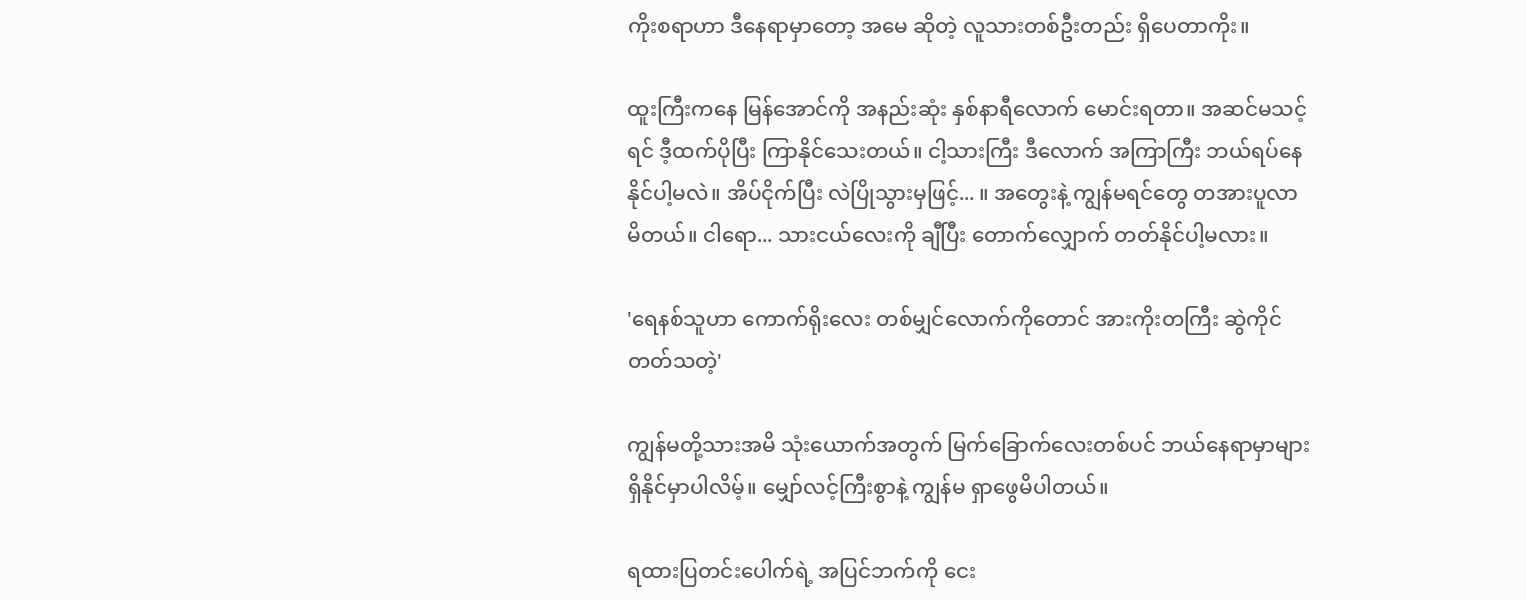ကိုးစရာဟာ ဒီနေရာမှာတော့ အမေ ဆိုတဲ့ လူသားတစ်ဦးတည်း ရှိပေတာကိုး။

ထူးကြီးကနေ မြန်အောင်ကို အနည်းဆုံး နှစ်နာရီလောက် မောင်းရတာ။ အဆင်မသင့်ရင် ဒီ့ထက်ပိုပြီး ကြာနိုင်သေးတယ်။ ငါ့သားကြီး ဒီလောက် အကြာကြီး ဘယ်ရပ်နေနိုင်ပါ့မလဲ။ အိပ်ငိုက်ပြီး လဲပြိုသွားမှဖြင့်... ။ အတွေးနဲ့ ကျွန်မရင်တွေ တအားပူလာမိတယ်။ ငါရော... သားငယ်လေးကို ချီပြီး တောက်လျှောက် တတ်နိုင်ပါ့မလား။

'ရေနစ်သူဟာ ကောက်ရိုးလေး တစ်မျှင်လောက်ကိုတောင် အားကိုးတကြီး ဆွဲကိုင်တတ်သတဲ့'

ကျွန်မတို့သားအမိ သုံးယောက်အတွက် မြက်ခြောက်လေးတစ်ပင် ဘယ်နေရာမှာများ ရှိနိုင်မှာပါလိမ့်။ မျှော်လင့်ကြီးစွာနဲ့ ကျွန်မ ရှာဖွေမိပါတယ်။

ရထားပြတင်းပေါက်ရဲ့ အပြင်ဘက်ကို ငေး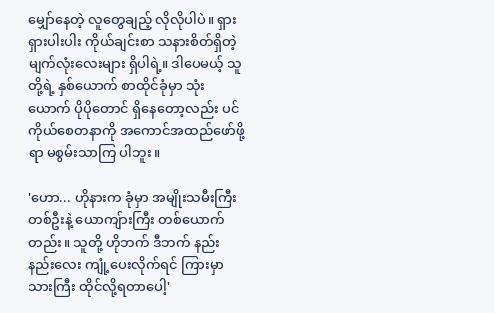မျှော်နေတဲ့ လူတွေချည့် လိုလိုပါပဲ။ ရှားရှားပါးပါး ကိုယ်ချင်းစာ သနားစိတ်ရှိတဲ့ မျက်လုံးလေးများ ရှိပါရဲ့။ ဒါပေမယ့် သူတို့ရဲ့ နှစ်ယောက် စာထိုင်ခုံမှာ သုံးယောက် ပိုပိုတောင် ရှိနေတော့လည်း ပင်ကိုယ်စေတနာကို အကောင်အထည်ဖော်ဖို့ရာ မစွမ်းသာကြ ပါဘူး။

'ဟော... ဟိုနားက ခုံမှာ အမျိုးသမီးကြီး တစ်ဦးနဲ့ ယောကျ်ားကြီး တစ်ယောက်တည်း။ သူတို့ ဟိုဘက် ဒီဘက် နည်းနည်းလေး ကျုံ့ပေးလိုက်ရင် ကြားမှာ သားကြီး ထိုင်လို့ရတာပေါ့'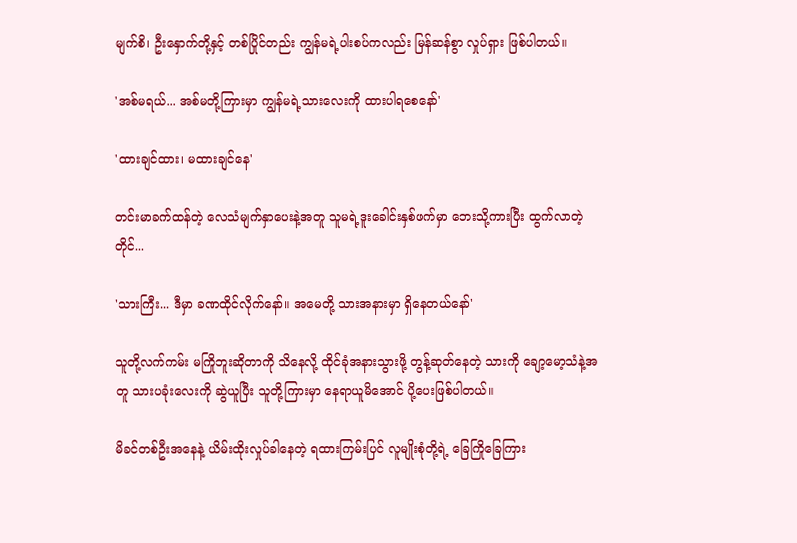မျက်စိ၊ ဦးနှောက်တို့နှင့် တစ်ပြိုင်တည်း ကျွန်မရဲ့ပါးစပ်ကလည်း မြန်ဆန်စွာ လှုပ်ရှား ဖြစ်ပါတယ်။

'အစ်မရယ်... အစ်မတို့ကြားမှာ ကျွန်မရဲ့သားလေးကို ထားပါရစေနော်'

'ထားချင်ထား၊ မထားချင်နေ'

တင်းမာခက်ထန်တဲ့ လေသံမျက်နှာပေးနဲ့အတူ သူမရဲ့ဒူးခေါင်းနှစ်ဖက်မှာ ဘေးသို့ကားပြီး ထွက်လာတဲ့တိုင်...

'သားကြီး... ဒီမှာ ခဏထိုင်လိုက်နော်။ အမေတို့ သားအနားမှာ ရှိနေတယ်နော်'

သူတို့လက်ကမ်း မကြိုဘူးဆိုတာကို သိနေလို့ ထိုင်ခုံအနားသွားဖို့ တွန့်ဆုတ်နေတဲ့ သားကို ချော့မော့သံနဲ့အတူ သားပခုံးလေးကို ဆွဲယူပြီး သူတို့ကြားမှာ နေရာယူမိအောင် ပို့ပေးဖြစ်ပါတယ်။

မိခင်တစ်ဦးအနေနဲ့ ယိမ်းထိုးလှုပ်ခါနေတဲ့ ရထားကြမ်းပြင် လူမျိုးစုံတို့ရဲ့ ခြေကြိုခြေကြား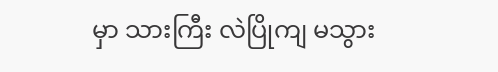မှာ သားကြီး လဲပြိုကျ မသွား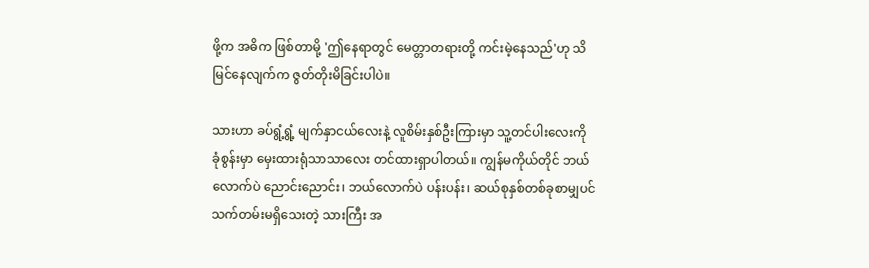ဖို့က အဓိက ဖြစ်တာမို့ 'ဤနေရာတွင် မေတ္တာတရားတို့ ကင်းမဲ့နေသည်'ဟု သိမြင်နေလျက်က ဇွတ်တိုးမိခြင်းပါပဲ။

သားဟာ ခပ်ရွံ့ရွံ့ မျက်နှာငယ်လေးနဲ့ လူစိမ်းနှစ်ဦးကြားမှာ သူ့တင်ပါးလေးကို ခုံစွန်းမှာ မှေးထားရုံသာသာလေး တင်ထားရှာပါတယ်။ ကျွန်မကိုယ်တိုင် ဘယ်လောက်ပဲ ညောင်းညောင်း၊ ဘယ်လောက်ပဲ ပန်းပန်း၊ ဆယ်စုနှစ်တစ်ခုစာမျှပင် သက်တမ်းမရှိသေးတဲ့ သားကြီး အ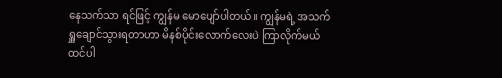နေသက်သာ ရင်ဖြင့် ကျွန်မ မောပျော်ပါတယ်။ ကျွန်မရဲ့ အသက်ရှူချောင်သွားရတာဟာ မိနစ်ပိုင်းလောက်လေးပဲ ကြာလိုက်မယ် ထင်ပါ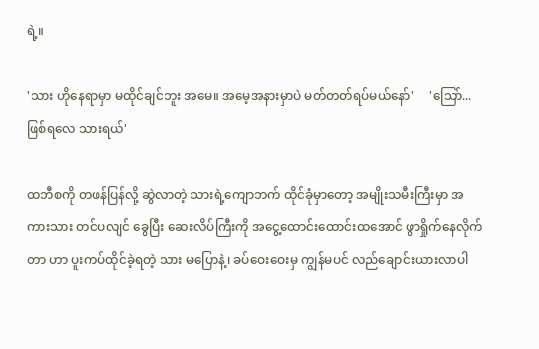ရဲ့။

'သား ဟိုနေရာမှာ မထိုင်ချင်ဘူး အမေ။ အမေ့အနားမှာပဲ မတ်တတ်ရပ်မယ်နော်'     'သြော်... ဖြစ်ရလေ သားရယ်'

ထဘီစကို တဖန်ပြန်လို့ ဆွဲလာတဲ့ သားရဲ့ကျောဘက် ထိုင်ခုံမှာတော့ အမျိုးသမီးကြီးမှာ အကားသား တင်ပလျင် ခွေပြီး ဆေးလိပ်ကြီးကို အငွေ့ထောင်းထောင်းထအောင် ဖွာရှိုက်နေလိုက်တာ ဟာ ပူးကပ်ထိုင်ခဲ့ရတဲ့ သား မပြောနဲ့၊ ခပ်ဝေးဝေးမှ ကျွန်မပင် လည်ချောင်းယားလာပါ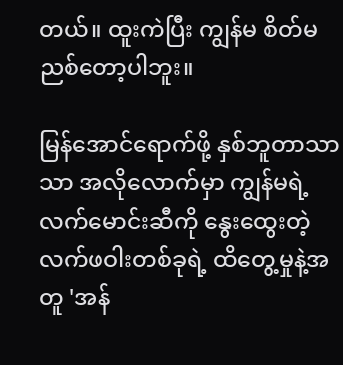တယ်။ ထူးကဲပြီး ကျွန်မ စိတ်မညစ်တော့ပါဘူး။

မြန်အောင်ရောက်ဖို့ နှစ်ဘူတာသာသာ အလိုလောက်မှာ ကျွန်မရဲ့လက်မောင်းဆီကို နွေးထွေးတဲ့ လက်ဖဝါးတစ်ခုရဲ့ ထိတွေ့မှုနဲ့အတူ 'အန်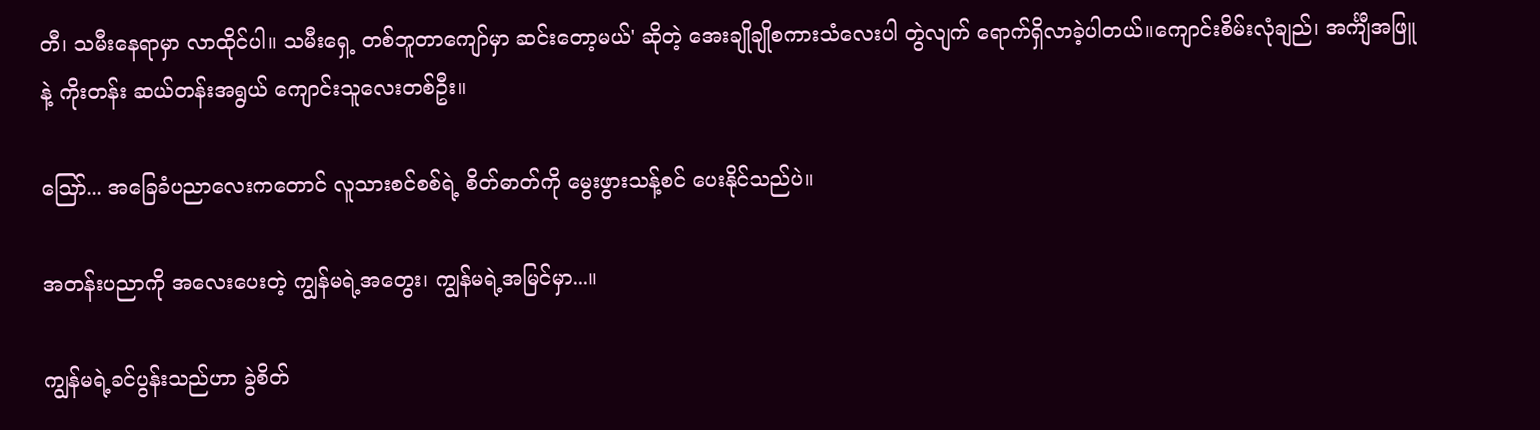တီ၊ သမီးနေရာမှာ လာထိုင်ပါ။ သမီးရှေ့ တစ်ဘူတာကျော်မှာ ဆင်းတော့မယ်' ဆိုတဲ့ အေးချိုချိုစကားသံလေးပါ တွဲလျက် ရောက်ရှိလာခဲ့ပါတယ်။ကျောင်းစိမ်းလုံချည်၊ အင်္ကျီအဖြူနဲ့ ကိုးတန်း ဆယ်တန်းအရွယ် ကျောင်းသူလေးတစ်ဦး။

သြော်... အခြေခံပညာလေးကတောင် လူသားစင်စစ်ရဲ့ စိတ်ဓာတ်ကို မွေးဖွားသန့်စင် ပေးနိုင်သည်ပဲ။

အတန်းပညာကို အလေးပေးတဲ့ ကျွန်မရဲ့အတွေး၊ ကျွန်မရဲ့အမြင်မှာ...။

ကျွန်မရဲ့ခင်ပွန်းသည်ဟာ ခွဲစိတ်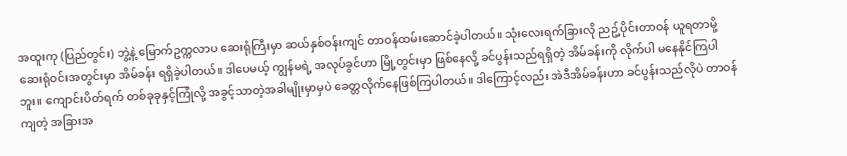အထူးကု (ပြည်တွင်း) ဘွဲ့နဲ့ မြောက်ဥက္ကလာပ ဆေးရုံကြီးမှာ ဆယ်နှစ်ဝန်းကျင် တာဝန်ထမ်းဆောင်ခဲ့ပါတယ်။ သုံးလေးရက်ခြားလို ညဥ့်ပိုင်းတာဝန် ယူရတာမို့ ဆေးရုံဝင်းအတွင်းမှာ အိမ်ခန်း ရရှိခဲ့ပါတယ်။ ဒါပေမယ့် ကျွန်မရဲ့ အလုပ်ခွင်ဟာ မြို့တွင်းမှာ ဖြစ်နေလို့ ခင်ပွန်းသည်ရရှိတဲ့ အိမ်ခန်းကို လိုက်ပါ မနေနိုင်ကြပါဘူး။ ကျောင်းပိတ်ရက် တစ်ခုခုနှင့်ကြုံလို့ အခွင့်သာတဲ့အခါမျိုးမှာမှပဲ ခေတ္တလိုက်နေဖြစ်ကြပါတယ်။ ဒါကြောင့်လည်း အဲဒီအိမ်ခန်းဟာ ခင်ပွန်းသည်လိုပဲ တာဝန်ကျတဲ့ အခြားအ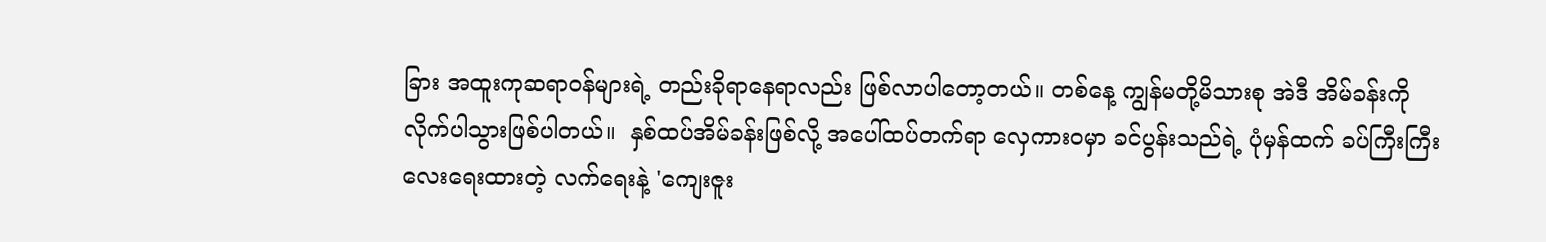ခြား အထူးကုဆရာဝန်များရဲ့ တည်းခိုရာနေရာလည်း ဖြစ်လာပါတော့တယ်။ တစ်နေ့ ကျွန်မတို့မိသားစု အဲဒီ အိမ်ခန်းကို လိုက်ပါသွားဖြစ်ပါတယ်။  နှစ်ထပ်အိမ်ခန်းဖြစ်လို့ အပေါ်ထပ်တက်ရာ လှေကားဝမှာ ခင်ပွန်းသည်ရဲ့ ပုံမှန်ထက် ခပ်ကြီးကြီးလေးရေးထားတဲ့ လက်ရေးနဲ့ 'ကျေးဇူး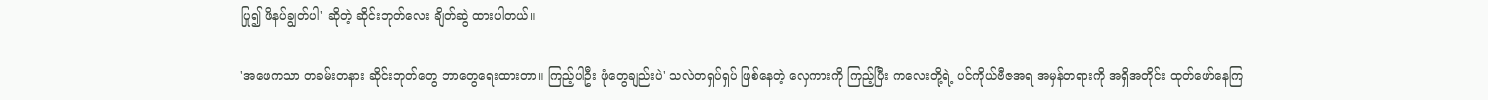ပြု၍ ဖိနပ်ချွတ်ပါ' ဆိုတဲ့ ဆိုင်းဘုတ်လေး ချိတ်ဆွဲ ထားပါတယ်။

'အဖေကသာ တခမ်းတနား ဆိုင်းဘုတ်တွေ ဘာတွေရေးထားတာ။ ကြည့်ပါဦး ဖုံတွေချည်းပဲ' သလဲတရှပ်ရှပ် ဖြစ်နေတဲ့ လှေကားကို ကြည့်ပြီး ကလေးတို့ရဲ့ ပင်ကိုယ်ဗီဇအရ အမှန်တရားကို အရှိအတိုင်း ထုတ်ဖော်နေကြ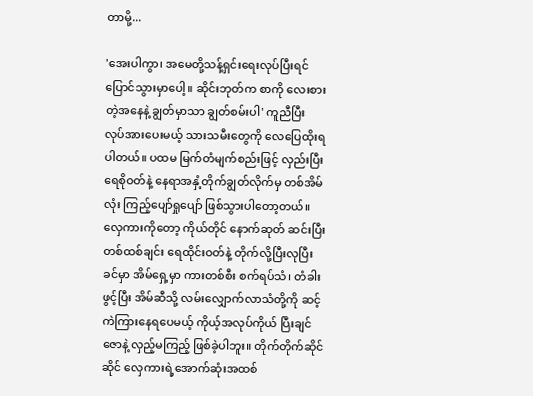တာမို့...

'အေးပါကွာ၊ အမေတို့သန့်ရှင်းရေးလုပ်ပြီးရင် ပြောင်သွားမှာပေါ့။ ဆိုင်းဘုတ်က စာကို လေးစားတဲ့အနေနဲ့ ချွတ်မှာသာ ချွတ်စမ်းပါ' ကူညီပြီး လုပ်အားပေးမယ့် သားသမီးတွေကို လေပြေထိုးရပါတယ်။ ပထမ မြက်တံမျက်စည်းဖြင့် လှည်းပြီးရေစိုဝတ်နဲ့ နေရာအနှံ့တိုက်ချွတ်လိုက်မှ တစ်အိမ်လုံး ကြည့်ပျော်ရှုပျော် ဖြစ်သွားပါတော့တယ်။ လှေကားကိုတော့ ကိုယ်တိုင် နောက်ဆုတ် ဆင်းပြီး တစ်ထစ်ချင်း ရေထိုင်းဝတ်နဲ့ တိုက်လို့ပြီးလုပြီးခင်မှာ အိမ်ရှေ့မှာ ကားတစ်စီး စက်ရပ်သံ၊ တံခါး ဖွင့်ပြီး အိမ်ဆီသို့ လမ်းလျှောက်လာသံတို့ကို ဆင့်ကဲကြားနေရပေမယ့် ကိုယ့်အလုပ်ကိုယ် ပြီးချင်ဇောနဲ့ လှည့်မကြည့် ဖြစ်ခဲ့ပါဘူး။ တိုက်တိုက်ဆိုင်ဆိုင် လှေကားရဲ့အောက်ဆုံးအထစ်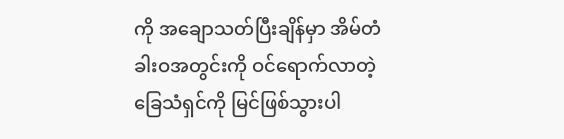ကို အချောသတ်ပြီးချိန်မှာ အိမ်တံခါးဝအတွင်းကို ဝင်ရောက်လာတဲ့ ခြေသံရှင်ကို မြင်ဖြစ်သွားပါ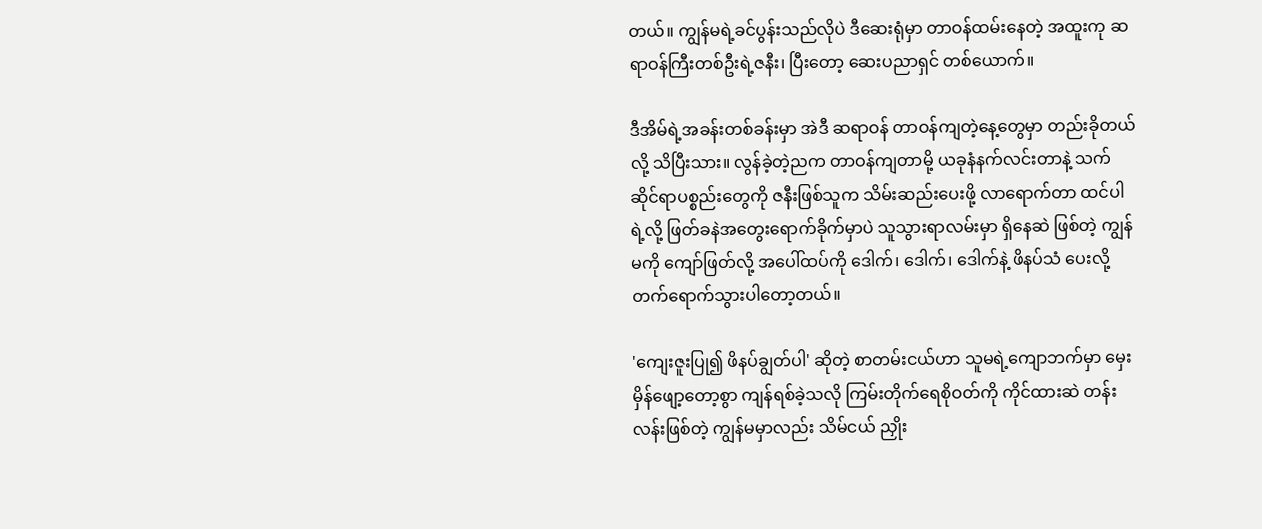တယ်။ ကျွန်မရဲ့ခင်ပွန်းသည်လိုပဲ ဒီဆေးရုံမှာ တာဝန်ထမ်းနေတဲ့ အထူးကု ဆရာဝန်ကြီးတစ်ဦးရဲ့ဇနီး၊ ပြီးတော့ ဆေးပညာရှင် တစ်ယောက်။

ဒီအိမ်ရဲ့အခန်းတစ်ခန်းမှာ အဲဒီ ဆရာဝန် တာဝန်ကျတဲ့နေ့တွေမှာ တည်းခိုတယ်လို့ သိပြီးသား။ လွန်ခဲ့တဲ့ညက တာဝန်ကျတာမို့ ယခုနံနက်လင်းတာနဲ့ သက်ဆိုင်ရာပစ္စည်းတွေကို ဇနီးဖြစ်သူက သိမ်းဆည်းပေးဖို့ လာရောက်တာ ထင်ပါရဲ့လို့ ဖြတ်ခနဲအတွေးရောက်ခိုက်မှာပဲ သူသွားရာလမ်းမှာ ရှိနေဆဲ ဖြစ်တဲ့ ကျွန်မကို ကျော်ဖြတ်လို့ အပေါ်ထပ်ကို ဒေါက်၊ ဒေါက်၊ ဒေါက်နဲ့ ဖိနပ်သံ ပေးလို့ တက်ရောက်သွားပါတော့တယ်။

'ကျေးဇူးပြု၍ ဖိနပ်ချွတ်ပါ' ဆိုတဲ့ စာတမ်းငယ်ဟာ သူမရဲ့ကျောဘက်မှာ မှေးမှိန်ဖျော့တော့စွာ ကျန်ရစ်ခဲ့သလို ကြမ်းတိုက်ရေစိုဝတ်ကို ကိုင်ထားဆဲ တန်းလန်းဖြစ်တဲ့ ကျွန်မမှာလည်း သိမ်ငယ် ညှိုး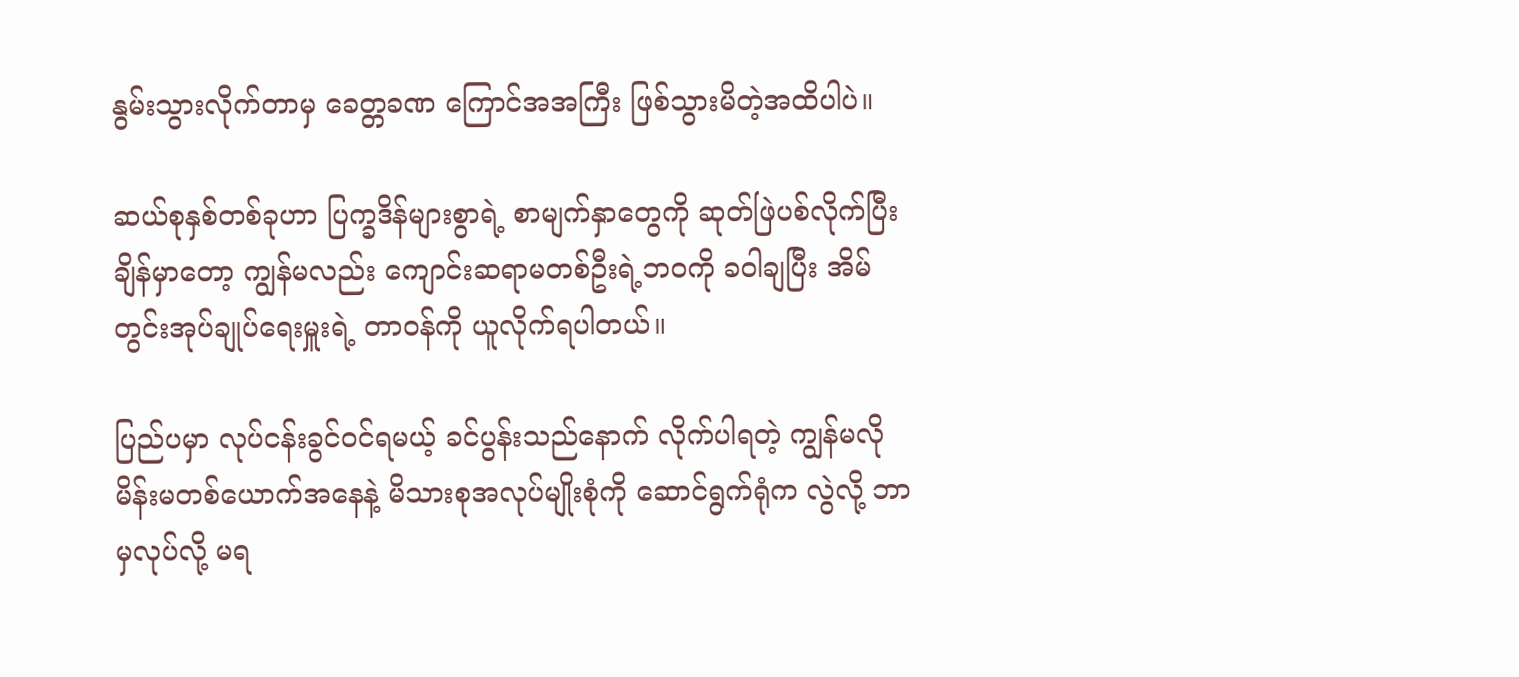နွမ်းသွားလိုက်တာမှ ခေတ္တခဏ ကြောင်အအကြီး ဖြစ်သွားမိတဲ့အထိပါပဲ။

ဆယ်စုနှစ်တစ်ခုဟာ ပြက္ခဒိန်များစွာရဲ့ စာမျက်နှာတွေကို ဆုတ်ဖြဲပစ်လိုက်ပြီးချိန်မှာတော့ ကျွန်မလည်း ကျောင်းဆရာမတစ်ဦးရဲ့ဘဝကို ခဝါချပြီး အိမ်တွင်းအုပ်ချုပ်ရေးမှူးရဲ့ တာဝန်ကို ယူလိုက်ရပါတယ်။

ပြည်ပမှာ လုပ်ငန်းခွင်ဝင်ရမယ့် ခင်ပွန်းသည်နောက် လိုက်ပါရတဲ့ ကျွန်မလို မိန်းမတစ်ယောက်အနေနဲ့ မိသားစုအလုပ်မျိုးစုံကို ဆောင်ရွက်ရုံက လွဲလို့ ဘာမှလုပ်လို့ မရ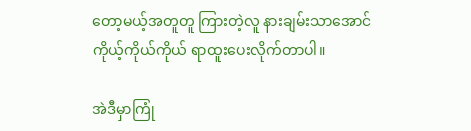တော့မယ့်အတူတူ ကြားတဲ့လူ နားချမ်းသာအောင် ကိုယ့်ကိုယ်ကိုယ် ရာထူးပေးလိုက်တာပါ။

အဲဒီမှာကြုံ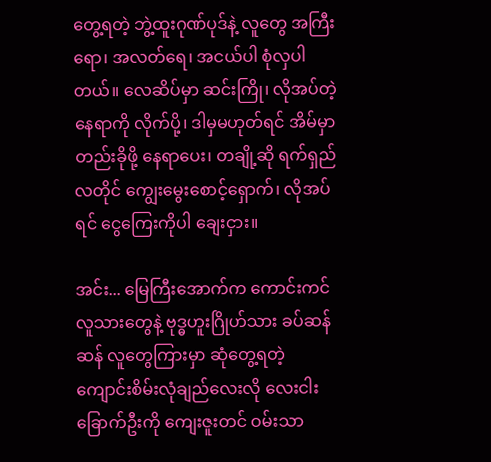တွေ့ရတဲ့ ဘွဲ့ထူးဂုဏ်ပုဒ်နဲ့ လူတွေ အကြီးရော၊ အလတ်ရေ၊ အငယ်ပါ စုံလှပါတယ်။ လေဆိပ်မှာ ဆင်းကြို၊ လိုအပ်တဲ့နေရာကို လိုက်ပို့၊ ဒါမှမဟုတ်ရင် အိမ်မှာတည်းခိုဖို့ နေရာပေး၊ တချို့ဆို ရက်ရှည်လတိုင် ကျွေးမွေးစောင့်ရှောက်၊ လိုအပ်ရင် ငွေကြေးကိုပါ ချေးငှား။

အင်း... မြေကြီးအောက်က ကောင်းကင်လူသားတွေနဲ့ ဗုဒ္ဓဟူးဂြိုဟ်သား ခပ်ဆန်ဆန် လူတွေကြားမှာ ဆုံတွေ့ရတဲ့ ကျောင်းစိမ်းလုံချည်လေးလို လေးငါးခြောက်ဦးကို ကျေးဇူးတင် ဝမ်းသာ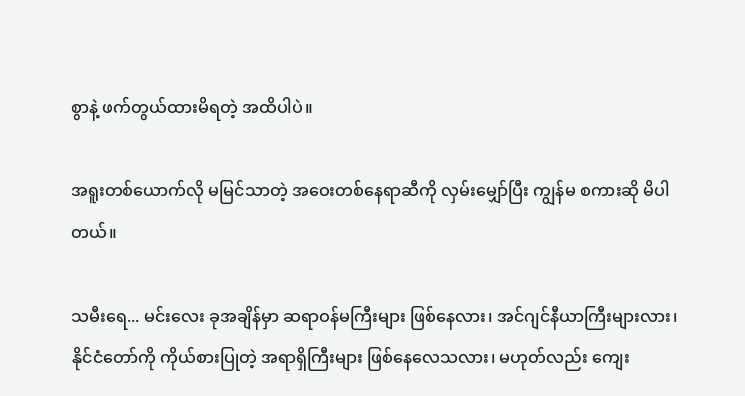စွာနဲ့ ဖက်တွယ်ထားမိရတဲ့ အထိပါပဲ။

အရူးတစ်ယောက်လို မမြင်သာတဲ့ အဝေးတစ်နေရာဆီကို လှမ်းမျှော်ပြီး ကျွန်မ စကားဆို မိပါတယ်။

သမီးရေ... မင်းလေး ခုအချိန်မှာ ဆရာဝန်မကြီးများ ဖြစ်နေလား၊ အင်ဂျင်နီယာကြီးများလား၊ နိုင်ငံတော်ကို ကိုယ်စားပြုတဲ့ အရာရှိကြီးများ ဖြစ်နေလေသလား၊ မဟုတ်လည်း ကျေး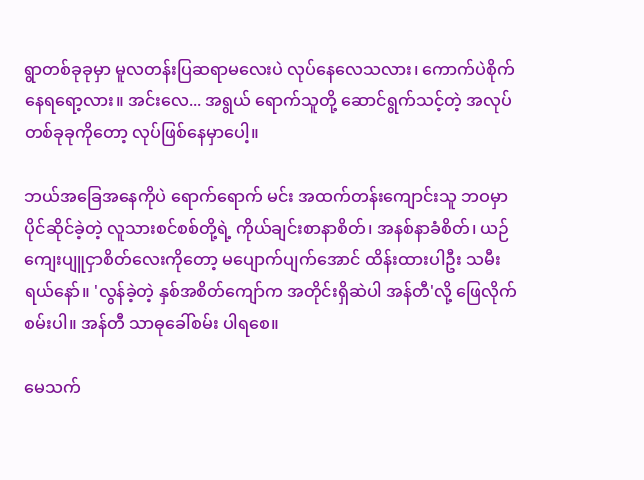ရွာတစ်ခုခုမှာ မူလတန်းပြဆရာမလေးပဲ လုပ်နေလေသလား၊ ကောက်ပဲစိုက် နေရရော့လား။ အင်းလေ... အရွယ် ရောက်သူတို့ ဆောင်ရွက်သင့်တဲ့ အလုပ်တစ်ခုခုကိုတော့ လုပ်ဖြစ်နေမှာပေါ့။

ဘယ်အခြေအနေကိုပဲ ရောက်ရောက် မင်း အထက်တန်းကျောင်းသူ ဘဝမှာ ပိုင်ဆိုင်ခဲ့တဲ့ လူသားစင်စစ်တို့ရဲ့ ကိုယ်ချင်းစာနာစိတ်၊ အနစ်နာခံစိတ်၊ ယဉ်ကျေးပျူငှာစိတ်လေးကိုတော့ မပျောက်ပျက်အောင် ထိန်းထားပါဦး သမီးရယ်နော်။ 'လွန်ခဲ့တဲ့ နှစ်အစိတ်ကျော်က အတိုင်းရှိဆဲပါ အန်တီ'လို့ ဖြေလိုက်စမ်းပါ။ အန်တီ သာဓုခေါ်စမ်း ပါရစေ။

မေသက်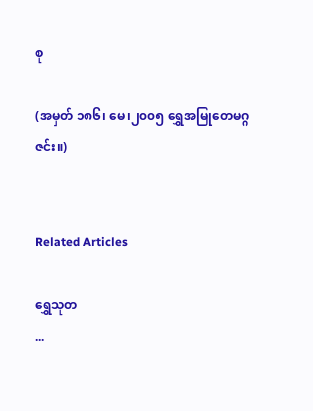စု

(အမှတ် ၁၈၆၊ မေ၊၂၀၀၅ ရွှေအမြုတေမဂ္ဂဇင်း။)


Related Articles

ရွှေသုတ‌
...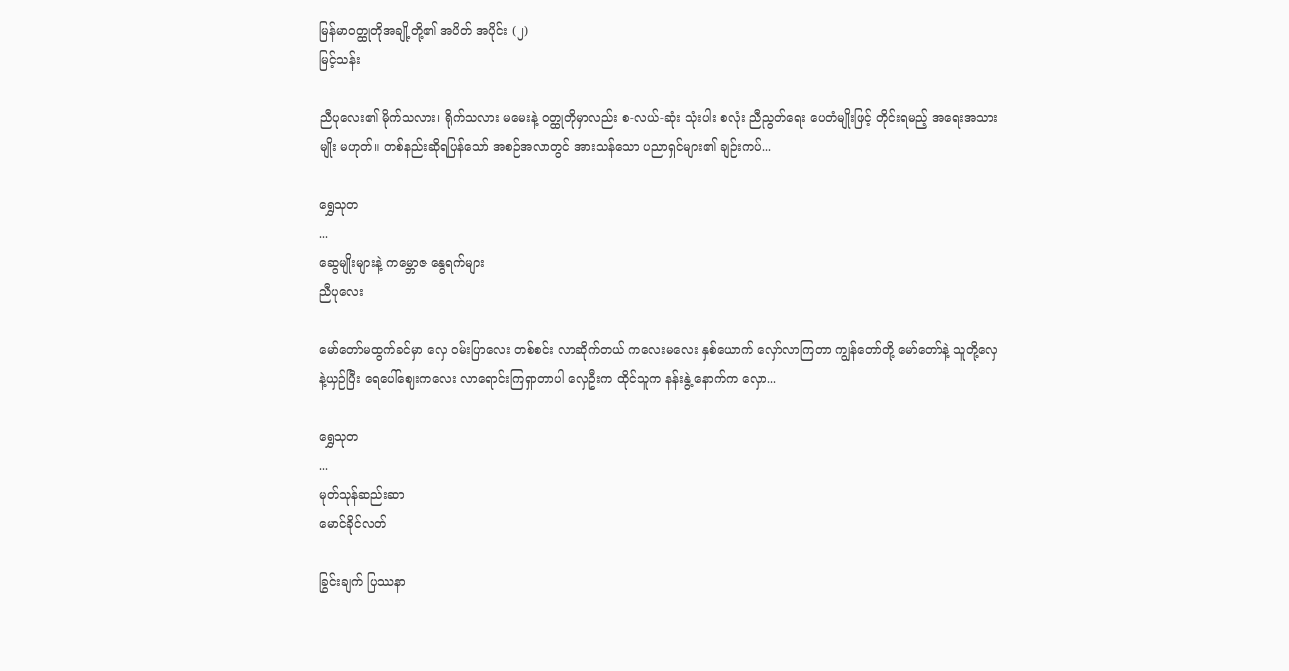မြန်မာဝတ္ထုတိုအချို့တို့၏ အပိတ် အပိုင်း (၂)
မြင့်သန်း

ညီပုလေး၏ မိုက်သလား၊ ရိုက်သလား မမေးနဲ့ ဝတ္ထုတိုမှာလည်း စ-လယ်-ဆုံး သုံးပါး စလုံး ညီညွတ်ရေး ပေတံမျိုးဖြင့် တိုင်းရမည့် အရေးအသားမျိုး မဟုတ်။ တစ်နည်းဆိုရပြန်သော် အစဉ်အလာတွင် အားသန်သော ပညာရှင်များ၏ ချဉ်းကပ်...

ရွှေသုတ‌
...
ဆွေမျိုးများနဲ့ ကမ္ဘောဇ နွေရက်များ
ညီပုလေး

မော်တော်မထွက်ခင်မှာ လှေ ဝမ်းပြာလေး တစ်စင်း လာဆိုက်တယ် ကလေးမလေး နှစ်ယောက် လှော်လာကြတာ ကျွန်တော်တို့ မော်တော်နဲ့ သူတို့လှေနဲ့ယှဉ်ပြီး ရေပေါ်ဈေးကလေး လာရောင်းကြရှာတာပါ လှေဦးက ထိုင်သူက နန်းနွဲ့ နောက်က လှော...

ရွှေသုတ‌
...
မုတ်သုန်ဆည်းဆာ
မောင်ခိုင်လတ်

ခြွင်းချက် ပြဿနာ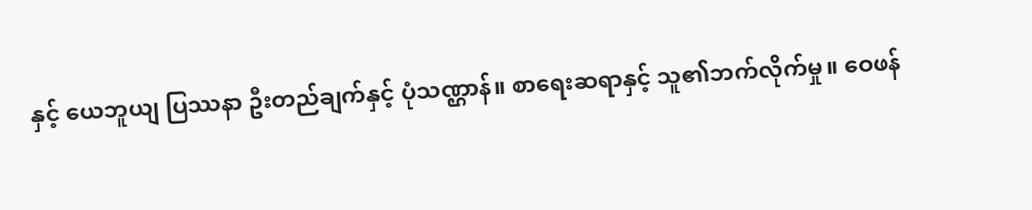နှင့် ယေဘူယျ ပြဿနာ ဦးတည်ချက်နှင့် ပုံသဏ္ဌာန်။ စာရေးဆရာနှင့် သူ၏ဘက်လိုက်မှု။ ဝေဖန်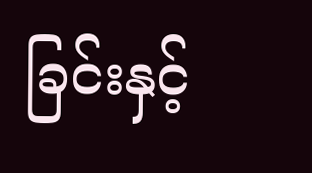ခြင်းနှင့်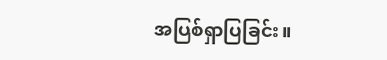အပြစ်ရှာပြခြင်း။